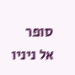סופר אל ניניו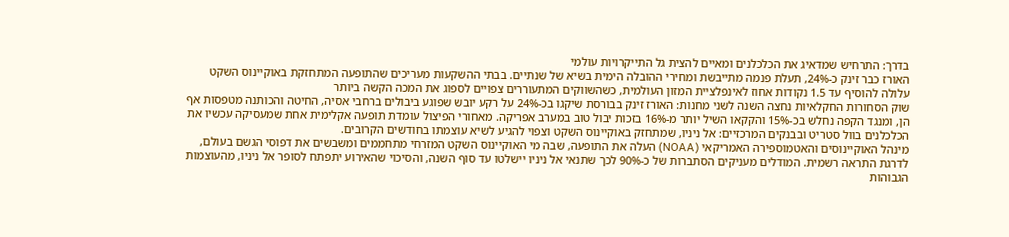בדרך: התרחיש שמדאיג את הכלכלנים ומאיים להצית גל התייקרויות עולמי
האורז כבר זינק כ-24%, תעלת פנמה מתייבשת ומחירי ההובלה הימית בשיא של שנתיים. בבתי ההשקעות מעריכים שהתופעה המתחזקת באוקיינוס השקט עלולה להוסיף עד 1.5 נקודות אחוז לאינפלציית המזון העולמית, כשהשווקים המתעוררים צפויים לספוג את המכה הקשה ביותר
שוק הסחורות החקלאיות נחצה השנה לשני מחנות: האורז זינק בבורסת שיקגו בכ-24% על רקע יובש שפוגע ביבולים ברחבי אסיה, החיטה והכותנה מטפסות אף הן, ומנגד הקפה נחלש בכ-15% והקקאו השיל יותר מ-16% בזכות יבול טוב במערב אפריקה. מאחורי הפיצול עומדת תופעה אקלימית אחת שמעסיקה עכשיו את הכלכלנים בוול סטריט ובבנקים המרכזיים: אל ניניו, שמתחזק באוקיינוס השקט וצפוי להגיע לשיא עוצמתו בחודשים הקרובים.
מינהל האוקיינוסים והאטמוספירה האמריקאי (NOAA) העלה את התופעה, שבה מי האוקיינוס השקט המזרחי מתחממים ומשבשים את דפוסי הגשם בעולם, לדרגת התראה רשמית. המודלים מעניקים הסתברות של כ-90% לכך שתנאי אל ניניו יישלטו עד סוף השנה, והסיכוי שהאירוע יתפתח לסופר אל ניניו, מהעוצמות הגבוהות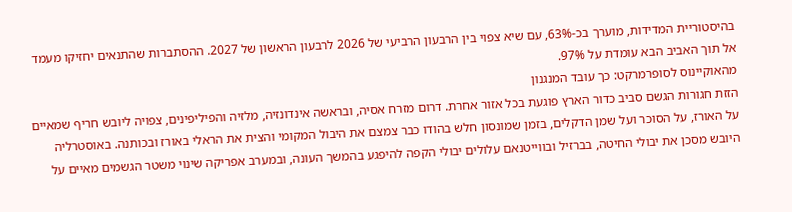בהיסטוריית המדידות, מוערך בכ-63%, עם שיא צפוי בין הרבעון הרביעי של 2026 לרבעון הראשון של 2027. ההסתברות שהתנאים יחזיקו מעמד אל תוך האביב הבא עומדת על 97%.
מהאוקיינוס לסופרמרקט: כך עובד המנגנון
הזזת חגורות הגשם סביב כדור הארץ פוגעת בכל אזור אחרת. דרום מזרח אסיה, ובראשה אינדונזיה, מלזיה והפיליפינים, צפויה ליובש חריף שמאיים על האורז, על הסוכר ועל שמן הדקלים, בזמן שמונסון חלש בהודו כבר צמצם את היבול המקומי והצית את הראלי באורז ובכותנה. באוסטרליה היובש מסכן את יבולי החיטה, בברזיל ובווייטנאם עלולים יבולי הקפה להיפגע בהמשך העונה, ובמערב אפריקה שינוי משטר הגשמים מאיים על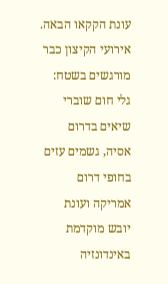עונת הקקאו הבאה. אירועי הקיצון כבר מורגשים בשטח: גלי חום שוברי שיאים בדרום אסיה, גשמים עזים בחופי דרום אמריקה ועונת יובש מוקדמת באינדונזיה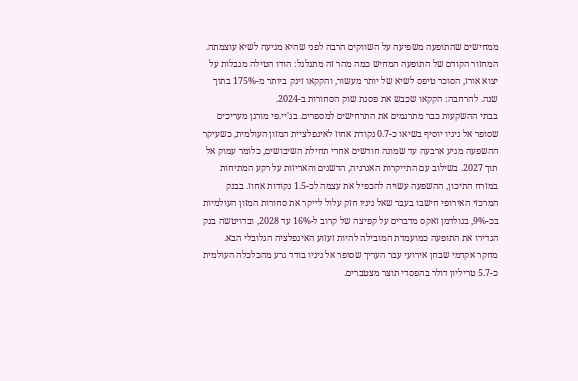ממחישים שהתופעה משפיעה על השווקים הרבה לפני שהיא מגיעה לשיא עוצמתה.
המחזור הקודם של התופעה המחיש כמה מהר זה מתגלגל: הודו הטילה מגבלות על יצוא אורז, הסוכר טיפס לשיא של יותר מעשור, והקקאו זינק ביותר מ-175% בתוך שנה. להרחבה: הקקאו שכבש את פסגת שוק הסחורות ב-2024.
בבתי ההשקעות כבר מתרגמים את התרחישים למספרים. בג'יי.פי מורגן מעריכים שסופר אל ניניו יוסיף בשיאו כ-0.7 נקודת אחוז לאינפלציית המזון העולמית, כשעיקר ההשפעה מגיע ארבעה עד שמונה חודשים אחרי תחילת השיבושים, כלומר עמוק אל תוך 2027. בשילוב עם התייקרות האנרגיה, הדשנים והאריזות על רקע המתיחות במזרח התיכון, ההשפעה עשויה להכפיל את עצמה לכ-1.5 נקודות אחוז. בבנק המרכזי האירופי חישבו בעבר שאל ניניו חזק עלול לייקר את סחורות המזון העולמיות בכ-9%, בגולדמן זאקס מדברים על קפיצה של קרוב ל-16% עד 2028, ובדויטשה בנק הגדירו את התופעה כמועמדת המובילה להיות זעזוע האינפלציה הגלובלי הבא. מחקר אקדמי שבחן אירועי עבר העריך שסופר אל ניניו בודד גרע מהכלכלה העולמית כ-5.7 טריליון דולר בהפסדי תוצר מצטברים.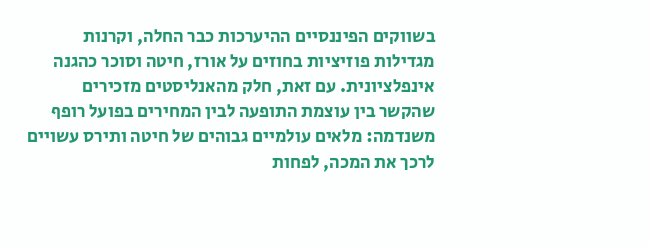בשווקים הפיננסיים ההיערכות כבר החלה, וקרנות מגדילות פוזיציות בחוזים על אורז, חיטה וסוכר כהגנה אינפלציונית. עם זאת, חלק מהאנליסטים מזכירים שהקשר בין עוצמת התופעה לבין המחירים בפועל רופף משנדמה: מלאים עולמיים גבוהים של חיטה ותירס עשויים לרכך את המכה, לפחות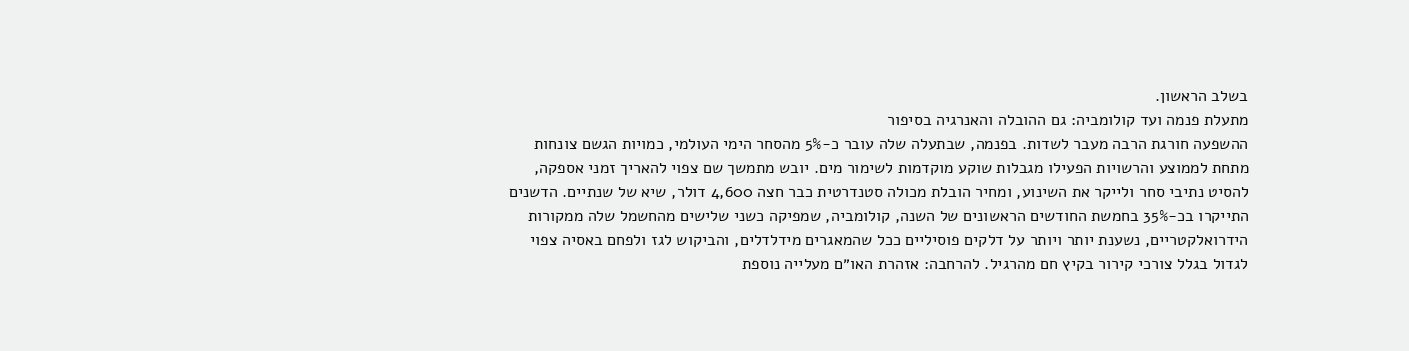בשלב הראשון.
מתעלת פנמה ועד קולומביה: גם ההובלה והאנרגיה בסיפור
ההשפעה חורגת הרבה מעבר לשדות. בפנמה, שבתעלה שלה עובר כ-5% מהסחר הימי העולמי, כמויות הגשם צונחות מתחת לממוצע והרשויות הפעילו מגבלות שוקע מוקדמות לשימור מים. יובש מתמשך שם צפוי להאריך זמני אספקה, להסיט נתיבי סחר ולייקר את השינוע, ומחיר הובלת מכולה סטנדרטית כבר חצה 4,600 דולר, שיא של שנתיים. הדשנים התייקרו בכ-35% בחמשת החודשים הראשונים של השנה, קולומביה, שמפיקה כשני שלישים מהחשמל שלה ממקורות הידרואלקטריים, נשענת יותר ויותר על דלקים פוסיליים ככל שהמאגרים מידלדלים, והביקוש לגז ולפחם באסיה צפוי לגדול בגלל צורכי קירור בקיץ חם מהרגיל. להרחבה: אזהרת האו״ם מעלייה נוספת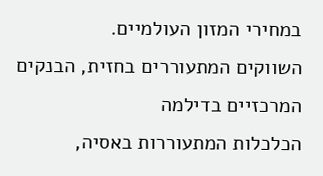במחירי המזון העולמיים.
השווקים המתעוררים בחזית, הבנקים המרכזיים בדילמה
הכלכלות המתעוררות באסיה,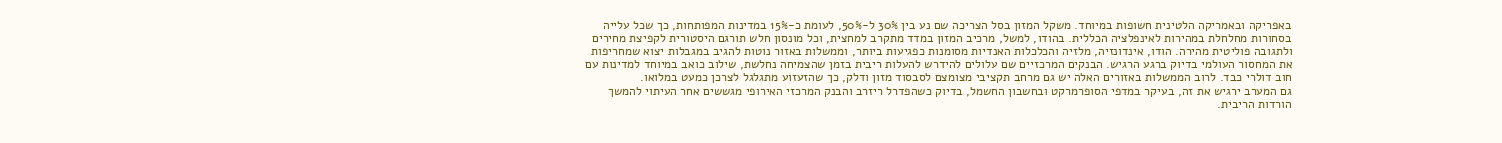באפריקה ובאמריקה הלטינית חשופות במיוחד. משקל המזון בסל הצריכה שם נע בין 30% ל-50%, לעומת כ-15% במדינות המפותחות, כך שכל עלייה בסחורות מחלחלת במהירות לאינפלציה הכללית. בהודו, למשל, מרכיב המזון במדד מתקרב למחצית, וכל מונסון חלש תורגם היסטורית לקפיצת מחירים ולתגובה פוליטית מהירה. הודו, אינדונזיה, מלזיה והכלכלות האנדיות מסומנות כפגיעות ביותר, וממשלות באזור נוטות להגיב במגבלות יצוא שמחריפות את המחסור העולמי בדיוק ברגע הרגיש. הבנקים המרכזיים שם עלולים להידרש להעלות ריבית בזמן שהצמיחה נחלשת, שילוב כואב במיוחד למדינות עם חוב דולרי כבד. לרוב הממשלות באזורים האלה יש גם מרחב תקציבי מצומצם לסבסוד מזון ודלק, כך שהזעזוע מתגלגל לצרכן כמעט במלואו.
גם המערב ירגיש את זה, בעיקר במדפי הסופרמרקט ובחשבון החשמל, בדיוק כשהפדרל ריזרב והבנק המרכזי האירופי מגששים אחר העיתוי להמשך הורדות הריבית.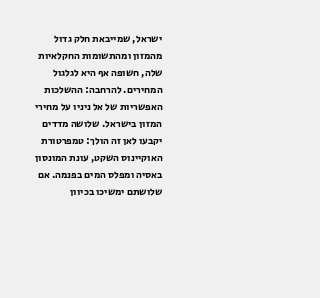ישראל, שמייבאת חלק גדול מהמזון ומהתשומות החקלאיות שלה, חשופה אף היא לגלגול המחירים. להרחבה: ההשלכות האפשריות של אל ניניו על מחירי המזון בישראל. שלושה מדדים יקבעו לאן זה הולך: טמפרטורת האוקיינוס השקט, עונת המונסון באסיה ומפלס המים בפנמה. אם שלושתם ימשיכו בכיוון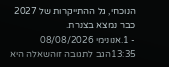הנוכחי, גל ההתייקרות של 2027 כבר נמצא בצנרת.
- 1.אנונימי 08/08/2026 13:35הגב לתגובה זוהשאלה היא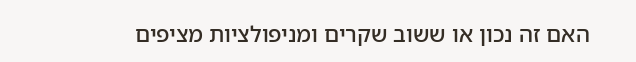האם זה נכון או ששוב שקרים ומניפולציות מציפים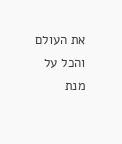את העולם והכל על מנת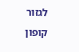לגזור קופון